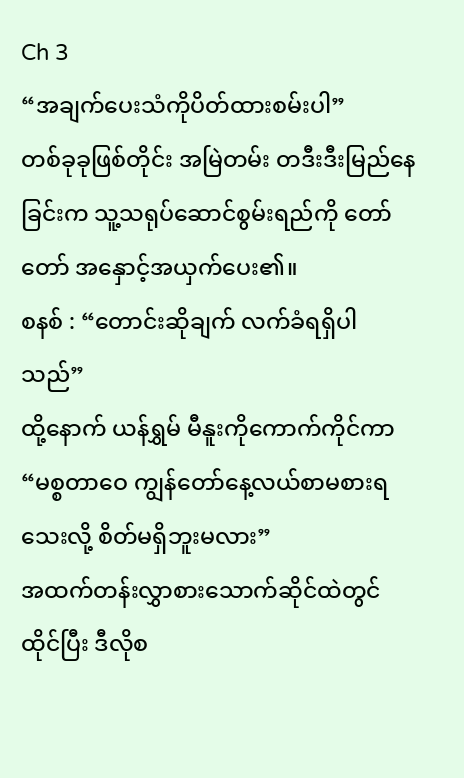Ch 3
“အချက်ပေးသံကိုပိတ်ထားစမ်းပါ”
တစ်ခုခုဖြစ်တိုင်း အမြဲတမ်း တဒီးဒီးမြည်နေခြင်းက သူ့သရုပ်ဆောင်စွမ်းရည်ကို တော်တော် အနှောင့်အယှက်ပေး၏။
စနစ် : “တောင်းဆိုချက် လက်ခံရရှိပါသည်”
ထို့နောက် ယန်ရွှမ် မီနူးကိုကောက်ကိုင်ကာ
“မစ္စတာဝေ ကျွန်တော်နေ့လယ်စာမစားရသေးလို့ စိတ်မရှိဘူးမလား”
အထက်တန်းလွှာစားသောက်ဆိုင်ထဲတွင်ထိုင်ပြီး ဒီလိုစ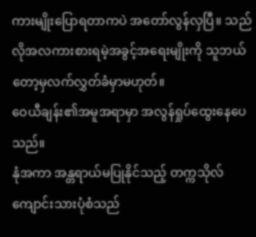ကားမျိုးပြောရတာကပဲ အတော်လွန်လှပြီ။ သည်လိုအလကားစားရမဲ့အခွင့်အရေးမျိုးကို သူဘယ်တော့မှလက်လွှတ်ခံမှာမဟုတ်။
ဝေယီချန်း၏အမူအရာမှာ အလွန်ရှုပ်ထွေးနေပေသည်။
နုံအကာ အန္တရာယ်မပြုနိုင်သည့် တက္ကသိုလ်ကျောင်းသားပုံစံသည်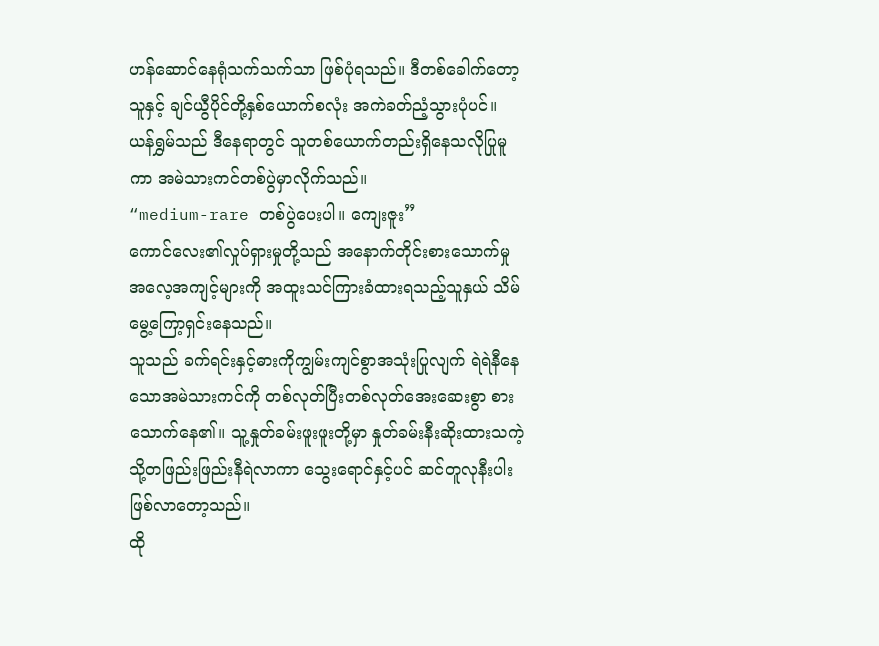ဟန်ဆောင်နေရုံသက်သက်သာ ဖြစ်ပုံရသည်။ ဒီတစ်ခေါက်တော့ သူနှင့် ချင်ယွီပိုင်တို့နှစ်ယောက်စလုံး အကဲခတ်ညံ့သွားပုံပင်။
ယန်ရွှမ်သည် ဒီနေရာတွင် သူတစ်ယောက်တည်းရှိနေသလိုပြုမူကာ အမဲသားကင်တစ်ပွဲမှာလိုက်သည်။
“medium-rare တစ်ပွဲပေးပါ။ ကျေးဇူး”
ကောင်လေး၏လှုပ်ရှားမှုတို့သည် အနောက်တိုင်းစားသောက်မှုအလေ့အကျင့်များကို အထူးသင်ကြားခံထားရသည့်သူနှယ် သိမ်မွေ့ကြော့ရှင်းနေသည်။
သူသည် ခက်ရင်းနှင့်ဓားကိုကျွမ်းကျင်စွာအသုံးပြုလျက် ရဲရဲနီနေသောအမဲသားကင်ကို တစ်လုတ်ပြီးတစ်လုတ်အေးဆေးစွာ စားသောက်နေ၏။ သူ့နှုတ်ခမ်းဖူးဖူးတို့မှာ နှုတ်ခမ်းနီးဆိုးထားသကဲ့သို့တဖြည်းဖြည်းနီရဲလာကာ သွေးရောင်နှင့်ပင် ဆင်တူလုနီးပါးဖြစ်လာတော့သည်။
ထို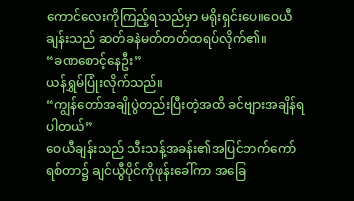ကောင်လေးကိုကြည့်ရသည်မှာ မရိုးရှင်းပေ။ဝေယီချန်းသည် ဆတ်ခနဲမတ်တတ်ထရပ်လိုက်၏။
“ခဏစောင့်နေဦး”
ယန်ရွှမ်ပြုံးလိုက်သည်။
“ကျွန်တော်အချိုပွဲတည်းပြီးတဲ့အထိ ခင်ဗျားအချိန်ရပါတယ်”
ဝေယီချန်းသည် သီးသန့်အခန်း၏အပြင်ဘက်ကော်ရစ်တာ၌ ချင်ယွီပိုင်ကိုဖုန်းခေါ်ကာ အခြေ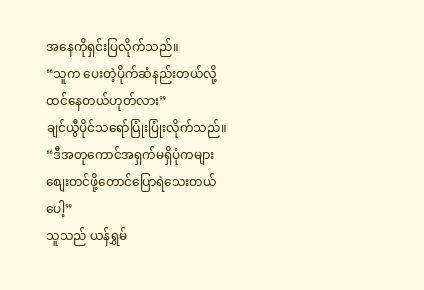အနေကိုရှင်းပြလိုက်သည်။
“သူက ပေးတဲ့ပိုက်ဆံနည်းတယ်လို့ ထင်နေတယ်ဟုတ်လား”
ချင်ယွီပိုင်သရော်ပြုံးပြုံးလိုက်သည်။
“ဒီအတုကောင်အရှက်မရှိပုံကများ စျေးတင်ဖို့တောင်ပြောရဲသေးတယ်ပေါ့”
သူသည် ယန်ရွှမ်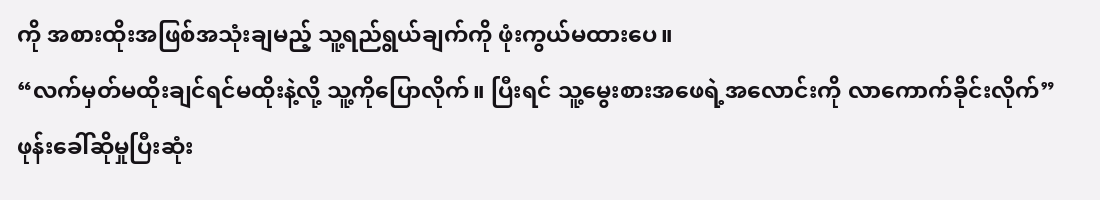ကို အစားထိုးအဖြစ်အသုံးချမည့် သူ့ရည်ရွယ်ချက်ကို ဖုံးကွယ်မထားပေ။
“လက်မှတ်မထိုးချင်ရင်မထိုးနဲ့လို့ သူ့ကိုပြောလိုက်။ ပြီးရင် သူ့မွေးစားအဖေရဲ့အလောင်းကို လာကောက်ခိုင်းလိုက်”
ဖုန်းခေါ်ဆိုမှုပြီးဆုံး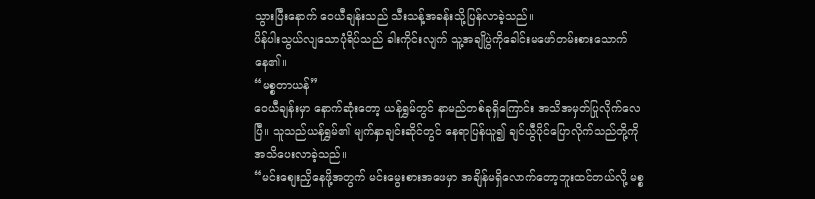သွားပြီးနောက် ဝေယီချန်းသည် သီးသန့်အခန်းသို့ပြန်လာခဲ့သည်။
ပိန်ပါးသွယ်လျသောပုံရိပ်သည် ခါးကိုင်းလျက် သူ့အချိုပွဲကိုခေါင်းမဖော်တမ်းစားသောက်နေ၏။
“မစ္စတာယန်”
ဝေယီချန်းမှာ နောက်ဆုံးတော့ ယန်ရွှမ်တွင် နာမည်တစ်ခုရှိကြောင်း အသိအမှတ်ပြုလိုက်လေပြီ။ သူသည်ယန်ရွှမ်၏ မျက်နှာချင်းဆိုင်တွင် နေရာပြန်ယူ၍ ချင်ယွီပိုင်ပြောလိုက်သည်တို့ကို အသိပေးလာခဲ့သည်။
“မင်းစျေးညှိနေဖို့အတွက် မင်းမွေးစားအဖေမှာ အချိန်မရှိလောက်တော့ဘူးထင်တယ်လို့ မစ္စ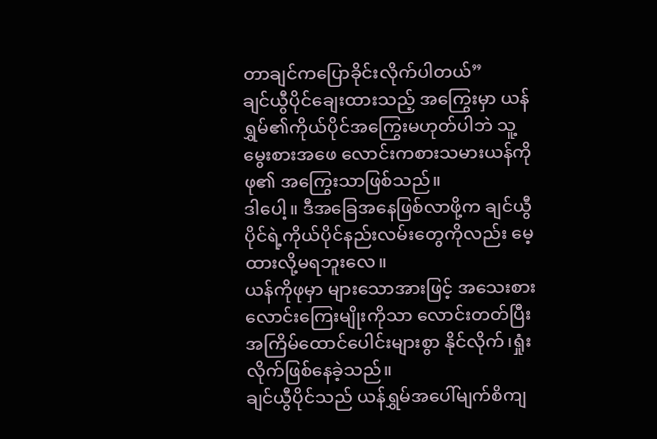တာချင်ကပြောခိုင်းလိုက်ပါတယ်”
ချင်ယွီပိုင်ချေးထားသည့် အကြွေးမှာ ယန်ရွှမ်၏ကိုယ်ပိုင်အကြွေးမဟုတ်ပါဘဲ သူ့မွေးစားအဖေ လောင်းကစားသမားယန်ကိုဖု၏ အကြွေးသာဖြစ်သည်။
ဒါပေါ့။ ဒီအခြေအနေဖြစ်လာဖို့က ချင်ယွီပိုင်ရဲ့ကိုယ်ပိုင်နည်းလမ်းတွေကိုလည်း မေ့ထားလို့မရဘူးလေ။
ယန်ကိုဖုမှာ များသောအားဖြင့် အသေးစားလောင်းကြေးမျိုးကိုသာ လောင်းတတ်ပြီး အကြိမ်ထောင်ပေါင်းများစွာ နိုင်လိုက်၊ရှုံးလိုက်ဖြစ်နေခဲ့သည်။
ချင်ယွီပိုင်သည် ယန်ရွှမ်အပေါ်မျက်စိကျ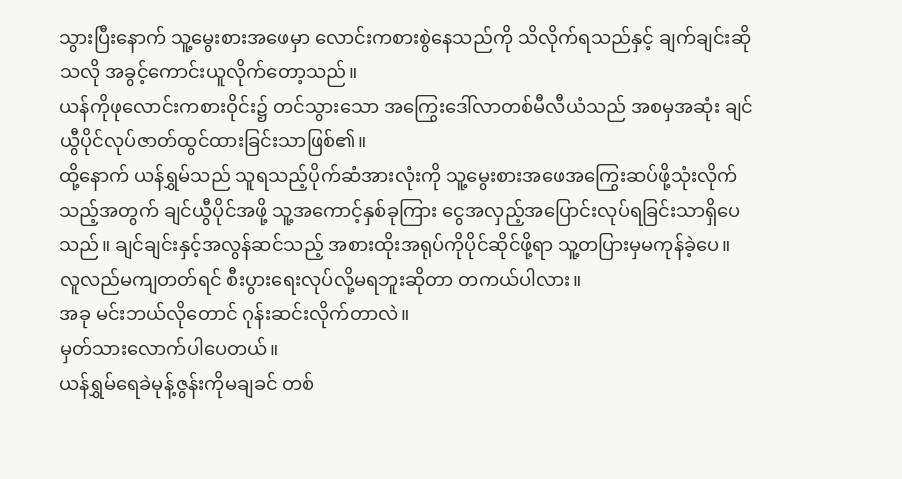သွားပြီးနောက် သူ့မွေးစားအဖေမှာ လောင်းကစားစွဲနေသည်ကို သိလိုက်ရသည်နှင့် ချက်ချင်းဆိုသလို အခွင့်ကောင်းယူလိုက်တော့သည်။
ယန်ကိုဖုလောင်းကစားဝိုင်း၌ တင်သွားသော အကြွေးဒေါ်လာတစ်မီလီယံသည် အစမှအဆုံး ချင်ယွီပိုင်လုပ်ဇာတ်ထွင်ထားခြင်းသာဖြစ်၏။
ထို့နောက် ယန်ရွှမ်သည် သူရသည့်ပိုက်ဆံအားလုံးကို သူ့မွေးစားအဖေအကြွေးဆပ်ဖို့သုံးလိုက်သည့်အတွက် ချင်ယွီပိုင်အဖို့ သူ့အကောင့်နှစ်ခုကြား ငွေအလှည့်အပြောင်းလုပ်ရခြင်းသာရှိပေသည်။ ချင်ချင်းနှင့်အလွန်ဆင်သည့် အစားထိုးအရုပ်ကိုပိုင်ဆိုင်ဖို့ရာ သူ့တပြားမှမကုန်ခဲ့ပေ။
လူလည်မကျတတ်ရင် စီးပွားရေးလုပ်လို့မရဘူးဆိုတာ တကယ်ပါလား။
အခု မင်းဘယ်လိုတောင် ဂုန်းဆင်းလိုက်တာလဲ။
မှတ်သားလောက်ပါပေတယ်။
ယန်ရွှမ်ရေခဲမုန့်ဇွန်းကိုမချခင် တစ်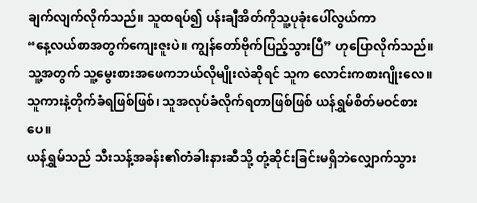ချက်လျက်လိုက်သည်။ သူထရပ်၍ ပန်းချီအိတ်ကိုသူ့ပုခုံးပေါ်လွယ်ကာ
“နေ့လယ်စာအတွက်ကျေးဇူးပဲ။ ကျွန်တော်ဗိုက်ပြည့်သွားပြီ” ဟုပြောလိုက်သည်။
သူ့အတွက် သူ့မွေးစားအဖေကဘယ်လိုမျိုးလဲဆိုရင် သူက လောင်းကစားဂျိုးလေ။ သူကားနဲ့တိုက်ခံရဖြစ်ဖြစ်၊ သူအလုပ်ခံလိုက်ရတာဖြစ်ဖြစ် ယန်ရွှမ်စိတ်မဝင်စားပေ။
ယန်ရွှမ်သည် သီးသန့်အခန်း၏တံခါးနားဆီသို့ တုံ့ဆိုင်းခြင်းမရှိဘဲလျှောက်သွား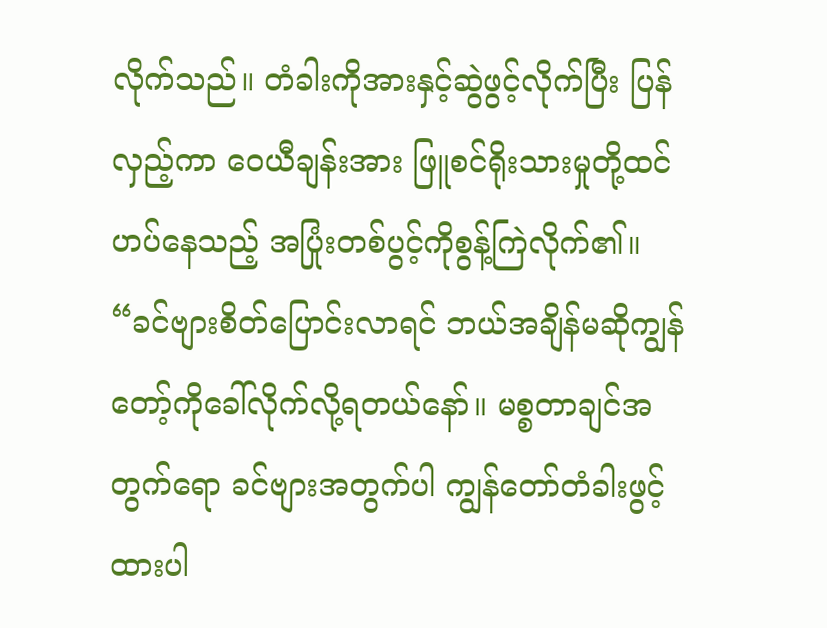လိုက်သည်။ တံခါးကိုအားနှင့်ဆွဲဖွင့်လိုက်ပြီး ပြန်လှည့်ကာ ဝေယီချန်းအား ဖြူစင်ရိုးသားမှုတို့ထင်ဟပ်နေသည့် အပြုံးတစ်ပွင့်ကိုစွန့်ကြဲလိုက်၏။
“ခင်ဗျားစိတ်ပြောင်းလာရင် ဘယ်အချိန်မဆိုကျွန်တော့်ကိုခေါ်လိုက်လို့ရတယ်နော်။ မစ္စတာချင်အတွက်ရော ခင်ဗျားအတွက်ပါ ကျွန်တော်တံခါးဖွင့်ထားပါ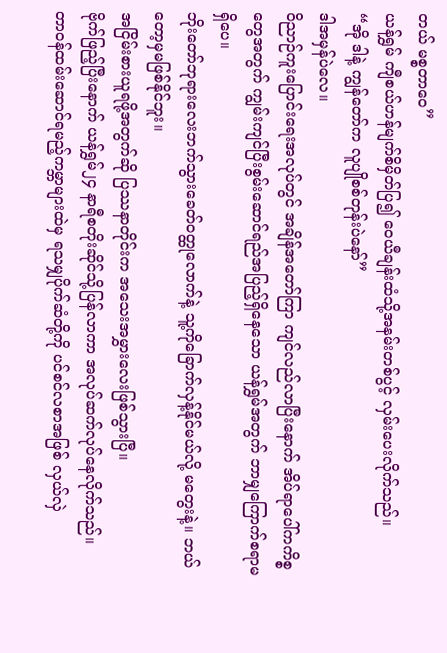တယ် မစ္စတာဝေ”
ယန်ရွှမ် ကျီစယ်ဟန်မျက်စိမှိတ်ပြ၍ ဝေယီချန်းထံသို့အနမ်းတစ်ပွင့် လှမ်းပေးလိုက်သည်။
“အို ဒါနဲ့ ကျွန်တော်က လူပျိုစစ်တုန်းပဲနော်”
ဒါအမှန်ပဲလေ။
ဝိညာဉ်ကူးပြောင်းရေးအလုပ်တွင် အချိန်အတော်ကြာ ကျင်လည်လာပြီးနောက် အိပ်ရာပေါ်ကကိစ္စတွေအတွက် ကျွမ်းကျင်ပြီးစွမ်းဆောင်ရည်အပြည့်ရှိနေသော ယန်ရွှမ်အတွက် ဘာမျှကြောက်စရာမရှိပေ။
ဘိုးတော်ဘုရားလေးဘက်သွားခေတ်ဝတ္ထုလောက်နဲ့ သူ့ကိုခြောက်လှန့်နိုင်မယ်လို့ မတွေးနဲ့။ ဘယ်တော့မှမဖြစ်နိုင်ဘူး။
အငြိမ်းစားယူရဖို့အတွက်ဆို ပြဿနာတိုင်းက အသေးအမွှားလေးဖြစ်သွားပြီ။
ဗိုက်ဖြည့်ပြီးနောက် ယန်ရွှမ်၂၄ နာရီစတိုးဆိုင်သို့ပြန်လာကာ အလုပ်ဆက်လုပ်နေလိုက်သည်။
တာဝန်ထမ်းဆောင်ရမည့်ကမ္ဘာများထဲမှ ရသမျှပိုက်ဆံတို့ကို ပင်စင်လစာအဖြစ် လှယ်လှဲ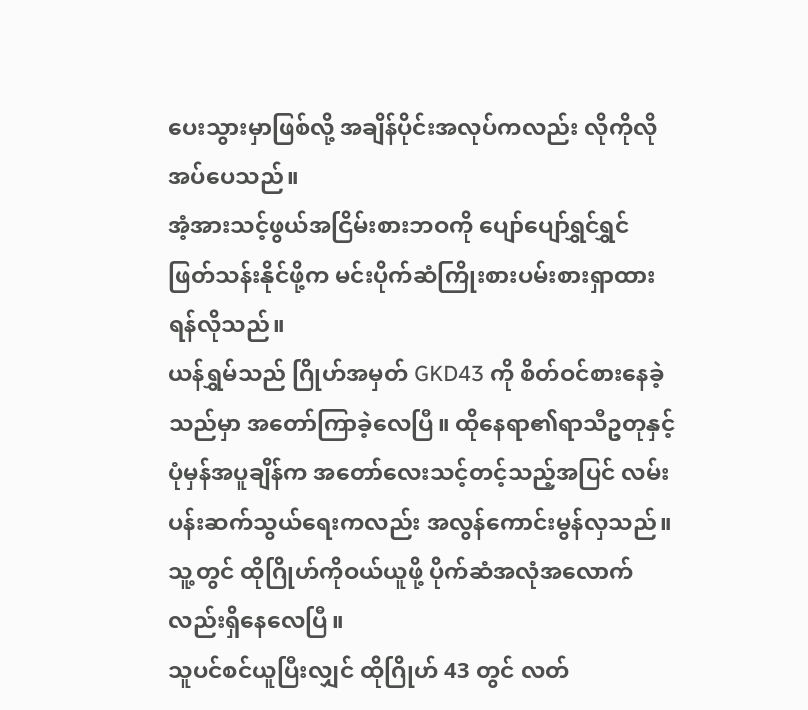ပေးသွားမှာဖြစ်လို့ အချိန်ပိုင်းအလုပ်ကလည်း လိုကိုလိုအပ်ပေသည်။
အံ့အားသင့်ဖွယ်အငြိမ်းစားဘဝကို ပျော်ပျော်ရွှင်ရွှင်ဖြတ်သန်းနိုင်ဖို့က မင်းပိုက်ဆံကြိုးစားပမ်းစားရှာထားရန်လိုသည်။
ယန်ရွှမ်သည် ဂြိုဟ်အမှတ် GKD43 ကို စိတ်ဝင်စားနေခဲ့သည်မှာ အတော်ကြာခဲ့လေပြီ။ ထိုနေရာ၏ရာသီဥတုနှင့် ပုံမှန်အပူချိန်က အတော်လေးသင့်တင့်သည့်အပြင် လမ်းပန်းဆက်သွယ်ရေးကလည်း အလွန်ကောင်းမွန်လှသည်။ သူ့တွင် ထိုဂြိုဟ်ကိုဝယ်ယူဖို့ ပိုက်ဆံအလုံအလောက်လည်းရှိနေလေပြီ။
သူပင်စင်ယူပြီးလျှင် ထိုဂြိုဟ် 43 တွင် လတ်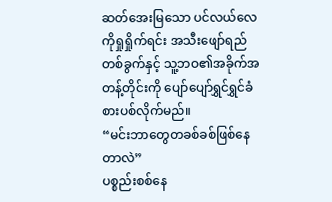ဆတ်အေးမြသော ပင်လယ်လေကိုရှုရှိုက်ရင်း အသီးဖျော်ရည်တစ်ခွက်နှင့် သူ့ဘဝ၏အခိုက်အတန့်တိုင်းကို ပျော်ပျော်ရွှင်ရွှင်ခံစားပစ်လိုက်မည်။
“မင်းဘာတွေတခစ်ခစ်ဖြစ်နေတာလဲ”
ပစ္စည်းစစ်နေ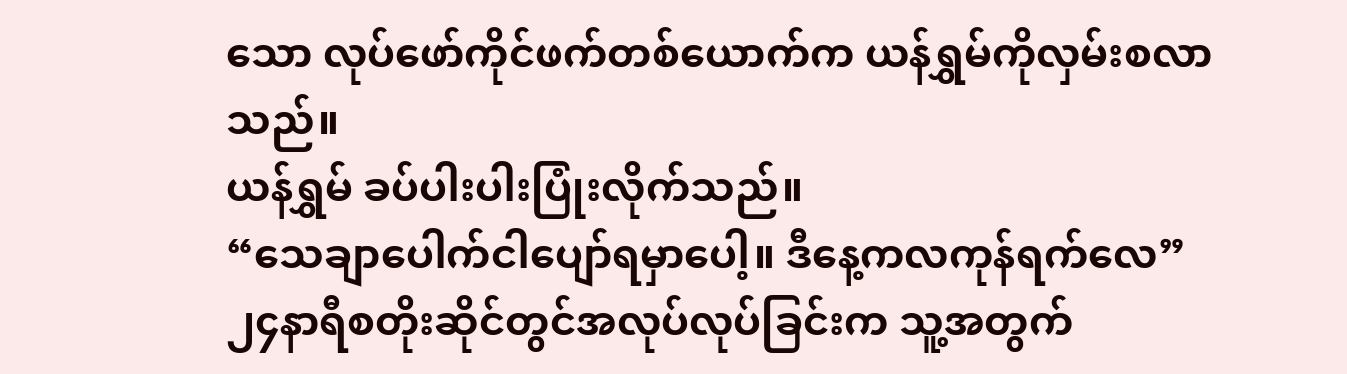သော လုပ်ဖော်ကိုင်ဖက်တစ်ယောက်က ယန်ရွှမ်ကိုလှမ်းစလာသည်။
ယန်ရွှမ် ခပ်ပါးပါးပြုံးလိုက်သည်။
“သေချာပေါက်ငါပျော်ရမှာပေါ့။ ဒီနေ့ကလကုန်ရက်လေ”
၂၄နာရီစတိုးဆိုင်တွင်အလုပ်လုပ်ခြင်းက သူ့အတွက်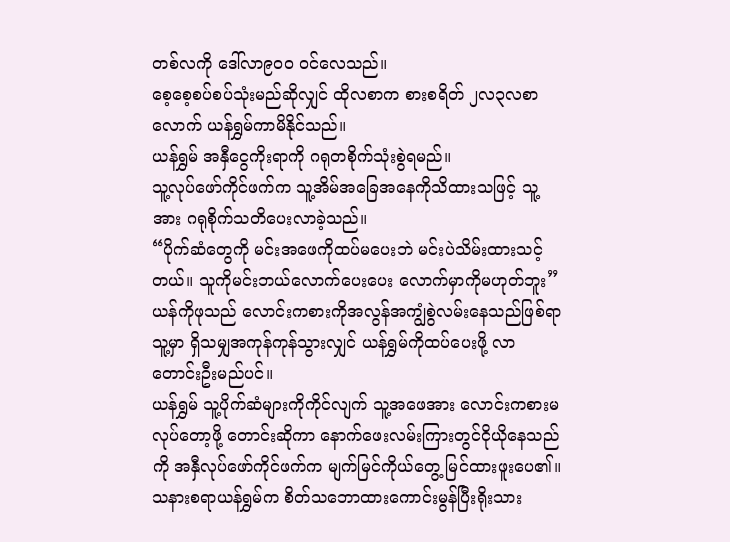တစ်လကို ဒေါ်လာ၉၀၀ ဝင်လေသည်။
စေ့စေ့စပ်စပ်သုံးမည်ဆိုလျှင် ထိုလစာက စားစရိတ် ၂လ၃လစာလောက် ယန်ရွှမ်ကာမိနိုင်သည်။
ယန်ရွှမ် အနှီငွေကိုးရာကို ဂရုတစိုက်သုံးစွဲရမည်။
သူ့လုပ်ဖော်ကိုင်ဖက်က သူ့အိမ်အခြေအနေကိုသိထားသဖြင့် သူ့အား ဂရုစိုက်သတိပေးလာခဲ့သည်။
“ပိုက်ဆံတွေကို မင်းအဖေကိုထပ်မပေးဘဲ မင်းပဲသိမ်းထားသင့်တယ်။ သူကိုမင်းဘယ်လောက်ပေးပေး လောက်မှာကိုမဟုတ်ဘူး”
ယန်ကိုဖုသည် လောင်းကစားကိုအလွန်အကျွံစွဲလမ်းနေသည်ဖြစ်ရာ သူ့မှာ ရှိသမျှအကုန်ကုန်သွားလျှင် ယန်ရွှမ်ကိုထပ်ပေးဖို့ လာတောင်းဦးမည်ပင်။
ယန်ရွှမ် သူ့ပိုက်ဆံများကိုကိုင်လျက် သူ့အဖေအား လောင်းကစားမလုပ်တော့ဖို့ တောင်းဆိုကာ နောက်ဖေးလမ်းကြားတွင်ငိုယိုနေသည်ကို အနှီလုပ်ဖော်ကိုင်ဖက်က မျက်မြင်ကိုယ်တွေ့ မြင်ထားဖူးပေ၏။
သနားစရာယန်ရွှမ်က စိတ်သဘောထားကောင်းမွန်ပြီးရိုးသား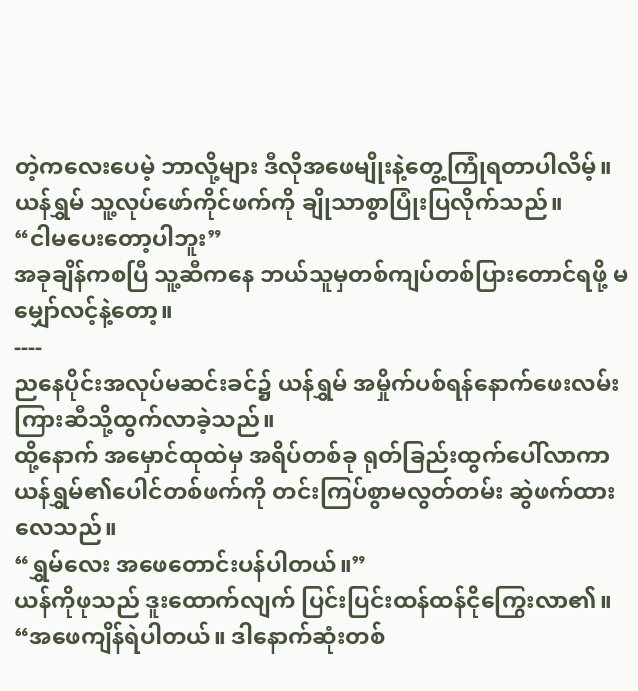တဲ့ကလေးပေမဲ့ ဘာလို့များ ဒီလိုအဖေမျိုးနဲ့တွေ့ကြုံရတာပါလိမ့်။
ယန်ရွှမ် သူ့လုပ်ဖော်ကိုင်ဖက်ကို ချိုသာစွာပြုံးပြလိုက်သည်။
“ငါမပေးတော့ပါဘူး”
အခုချိန်ကစပြီ သူ့ဆီကနေ ဘယ်သူမှတစ်ကျပ်တစ်ပြားတောင်ရဖို့ မမျှော်လင့်နဲ့တော့။
----
ညနေပိုင်းအလုပ်မဆင်းခင်၌ ယန်ရွှမ် အမှိုက်ပစ်ရန်နောက်ဖေးလမ်းကြားဆီသို့ထွက်လာခဲ့သည်။
ထို့နောက် အမှောင်ထုထဲမှ အရိပ်တစ်ခု ရုတ်ခြည်းထွက်ပေါ်လာကာ ယန်ရွှမ်၏ပေါင်တစ်ဖက်ကို တင်းကြပ်စွာမလွတ်တမ်း ဆွဲဖက်ထားလေသည်။
“ရွှမ်လေး အဖေတောင်းပန်ပါတယ်။”
ယန်ကိုဖုသည် ဒူးထောက်လျက် ပြင်းပြင်းထန်ထန်ငိုကြွေးလာ၏။
“အဖေကျိန်ရဲပါတယ်။ ဒါနောက်ဆုံးတစ်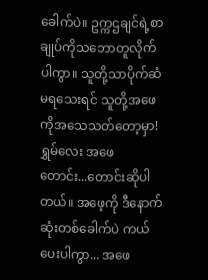ခေါက်ပဲ။ ဥက္ကဌချင်ရဲ့စာချုပ်ကိုသဘောတူလိုက်ပါကွာ။ သူတို့သာပိုက်ဆံမရသေးရင် သူတို့အဖေကိုအသေသတ်တော့မှာ!ရွှမ်လေး အဖေ တောင်း...တောင်းဆိုပါတယ်။ အဖေ့ကို ဒီနောက်ဆုံးတစ်ခေါက်ပဲ ကယ်ပေးပါကွာ... အဖေ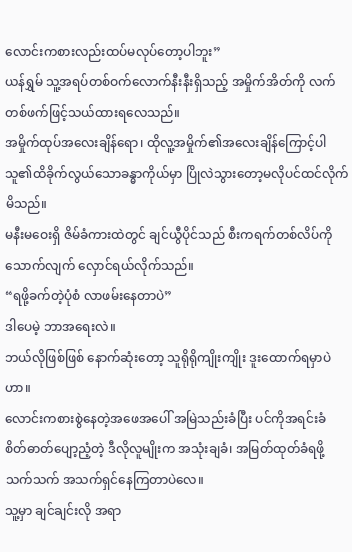လောင်းကစားလည်းထပ်မလုပ်တော့ပါဘူး”
ယန်ရွှမ် သူ့အရပ်တစ်ဝက်လောက်နီးနီးရှိသည့် အမှိုက်အိတ်ကို လက်တစ်ဖက်ဖြင့်သယ်ထားရလေသည်။
အမှိုက်ထုပ်အလေးချိန်ရော၊ ထိုလူ့အမှိုက်၏အလေးချိန်ကြောင့်ပါ သူ၏ထိခိုက်လွယ်သောခန္ဓာကိုယ်မှာ ပြိုလဲသွားတော့မလိုပင်ထင်လိုက်မိသည်။
မနီးမဝေးရှိ ဇိမ်ခံကားထဲတွင် ချင်ယွီပိုင်သည် စီးကရက်တစ်လိပ်ကိုသောက်လျက် လှောင်ရယ်လိုက်သည်။
“ရဖို့ခက်တဲ့ပုံစံ လာဖမ်းနေတာပဲ”
ဒါပေမဲ့ ဘာအရေးလဲ။
ဘယ်လိုဖြစ်ဖြစ် နောက်ဆုံးတော့ သူရိုရိုကျိုးကျိုး ဒူးထောက်ရမှာပဲဟာ။
လောင်းကစားစွဲနေတဲ့အဖေအပေါ် အမြဲသည်းခံပြီး ပင်ကိုအရင်းခံ စိတ်ဓာတ်ပျော့ညံ့တဲ့ ဒီလိုလူမျိုးက အသုံးချခံ၊ အမြတ်ထုတ်ခံရဖို့သက်သက် အသက်ရှင်နေကြတာပဲလေ။
သူ့မှာ ချင်ချင်းလို အရာ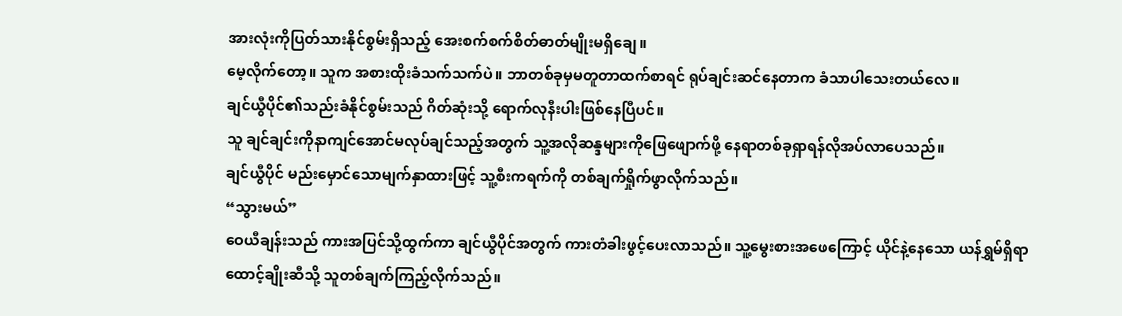အားလုံးကိုပြတ်သားနိုင်စွမ်းရှိသည့် အေးစက်စက်စိတ်ဓာတ်မျိုးမရှိချေ။
မေ့လိုက်တော့။ သူက အစားထိုးခံသက်သက်ပဲ။ ဘာတစ်ခုမှမတူတာထက်စာရင် ရုပ်ချင်းဆင်နေတာက ခံသာပါသေးတယ်လေ။
ချင်ယွီပိုင်၏သည်းခံနိုင်စွမ်းသည် ဂိတ်ဆုံးသို့ ရောက်လုနီးပါးဖြစ်နေပြီပင်။
သူ ချင်ချင်းကိုနာကျင်အောင်မလုပ်ချင်သည့်အတွက် သူ့အလိုဆန္ဒများကိုဖြေဖျောက်ဖို့ နေရာတစ်ခုရှာရန်လိုအပ်လာပေသည်။
ချင်ယွီပိုင် မည်းမှောင်သောမျက်နှာထားဖြင့် သူ့စီးကရက်ကို တစ်ချက်ရှိုက်ဖွာလိုက်သည်။
“သွားမယ်”
ဝေယီချန်းသည် ကားအပြင်သို့ထွက်ကာ ချင်ယွီပိုင်အတွက် ကားတံခါးဖွင့်ပေးလာသည်။ သူ့မွေးစားအဖေကြောင့် ယိုင်နဲ့နေသော ယန်ရွှမ်ရှိရာထောင့်ချိုးဆီသို့ သူတစ်ချက်ကြည့်လိုက်သည်။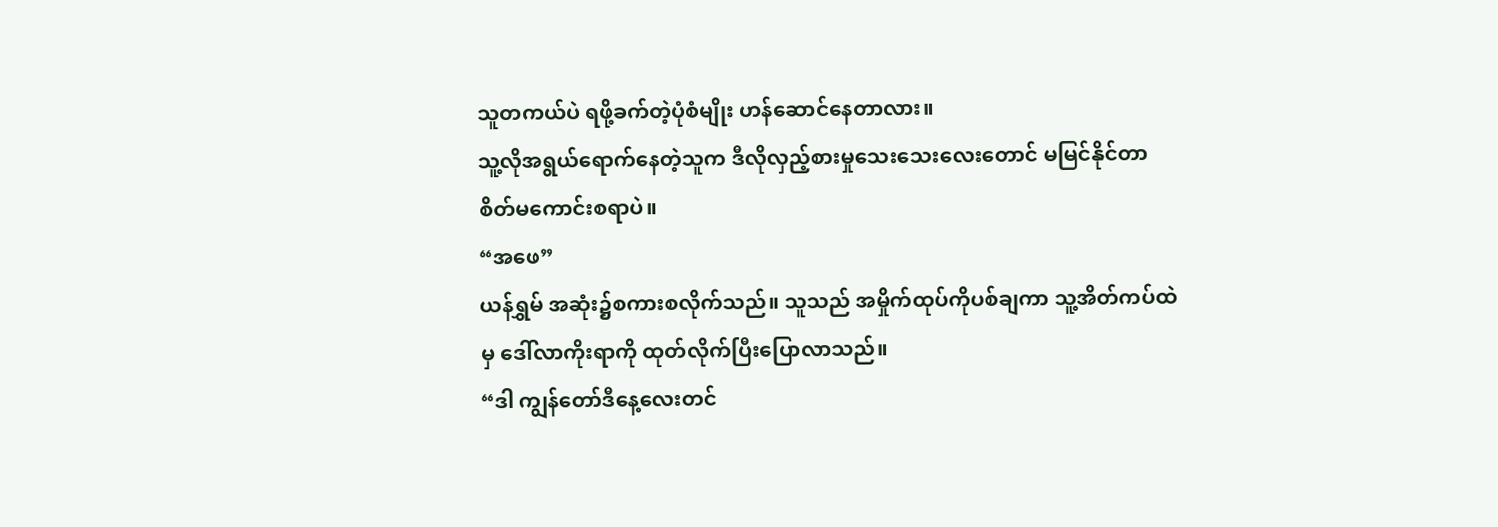သူတကယ်ပဲ ရဖို့ခက်တဲ့ပုံစံမျိုး ဟန်ဆောင်နေတာလား။
သူ့လိုအရွယ်ရောက်နေတဲ့သူက ဒီလိုလှည့်စားမှုသေးသေးလေးတောင် မမြင်နိုင်တာ စိတ်မကောင်းစရာပဲ။
“အဖေ”
ယန်ရွှမ် အဆုံး၌စကားစလိုက်သည်။ သူသည် အမှိုက်ထုပ်ကိုပစ်ချကာ သူ့အိတ်ကပ်ထဲမှ ဒေါ်လာကိုးရာကို ထုတ်လိုက်ပြီးပြောလာသည်။
“ဒါ ကျွန်တော်ဒီနေ့လေးတင်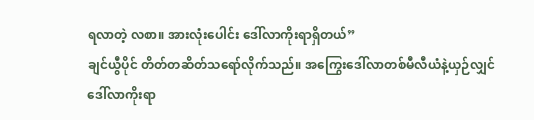ရလာတဲ့ လစာ။ အားလုံးပေါင်း ဒေါ်လာကိုးရာရှိတယ်”
ချင်ယွီပိုင် တိတ်တဆိတ်သရော်လိုက်သည်။ အကြွေးဒေါ်လာတစ်မီလီယံနဲ့ယှဉ်လျှင် ဒေါ်လာကိုးရာ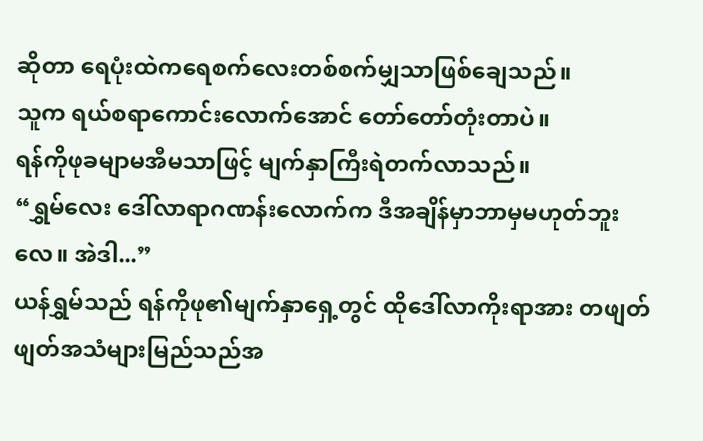ဆိုတာ ရေပုံးထဲကရေစက်လေးတစ်စက်မျှသာဖြစ်ချေသည်။
သူက ရယ်စရာကောင်းလောက်အောင် တော်တော်တုံးတာပဲ။
ရန်ကိုဖုခမျာမအီမသာဖြင့် မျက်နှာကြီးရဲတက်လာသည်။
“ရွှမ်လေး ဒေါ်လာရာဂဏန်းလောက်က ဒီအချိန်မှာဘာမှမဟုတ်ဘူးလေ။ အဲဒါ...”
ယန်ရွှမ်သည် ရန်ကိုဖု၏မျက်နှာရှေ့တွင် ထိုဒေါ်လာကိုးရာအား တဖျတ်ဖျတ်အသံများမြည်သည်အ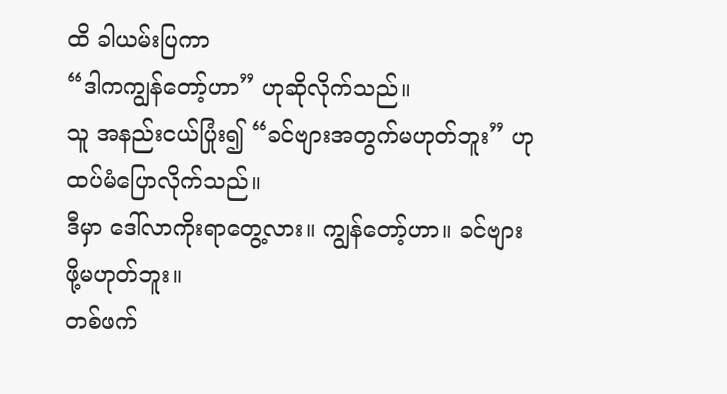ထိ ခါယမ်းပြကာ
“ဒါကကျွန်တော့်ဟာ” ဟုဆိုလိုက်သည်။
သူ အနည်းငယ်ပြုံး၍ “ခင်ဗျားအတွက်မဟုတ်ဘူး” ဟုထပ်မံပြောလိုက်သည်။
ဒီမှာ ဒေါ်လာကိုးရာတွေ့လား။ ကျွန်တော့်ဟာ။ ခင်ဗျားဖို့မဟုတ်ဘူး။
တစ်ဖက်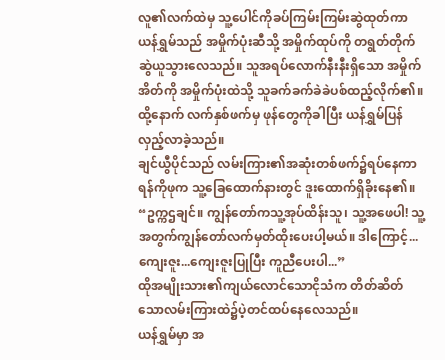လူ၏လက်ထဲမှ သူ့ပေါင်ကိုခပ်ကြမ်းကြမ်းဆွဲထုတ်ကာ ယန်ရွှမ်သည် အမှိုက်ပုံးဆီသို့ အမှိုက်ထုပ်ကို တရွတ်တိုက်ဆွဲယူသွားလေသည်။ သူအရပ်လောက်နီးနီးရှိသော အမှိုက်အိတ်ကို အမှိုက်ပုံးထဲသို့ သူခက်ခက်ခဲခဲပစ်ထည့်လိုက်၏။
ထို့နောက် လက်နှစ်ဖက်မှ ဖုန်တွေကိုခါပြီး ယန်ရွှမ်ပြန်လှည့်လာခဲ့သည်။
ချင်ယွီပိုင်သည် လမ်းကြား၏အဆုံးတစ်ဖက်၌ရပ်နေကာ ရန်ကိုဖုက သူ့ခြေထောက်နားတွင် ဒူးထောက်ရှိခိုးနေ၏။
“ဥက္ကဌချင်။ ကျွန်တော်ကသူ့အုပ်ထိန်းသူ၊ သူ့အဖေပါ! သူ့အတွက်ကျွန်တော်လက်မှတ်ထိုးပေးပါ့မယ်။ ဒါကြောင့်... ကျေးဇူး...ကျေးဇူးပြုပြီး ကူညီပေးပါ...”
ထိုအမျိုးသား၏ကျယ်လောင်သောငိုသံက တိတ်ဆိတ်သောလမ်းကြားထဲ၌ပဲ့တင်ထပ်နေလေသည်။
ယန်ရွှမ်မှာ အ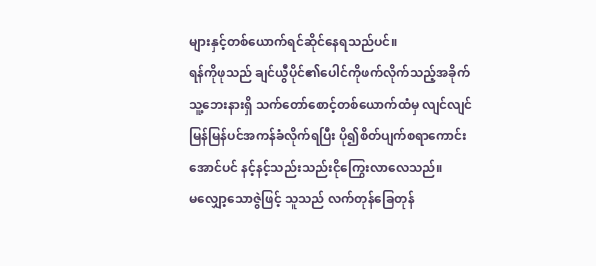များနှင့်တစ်ယောက်ရင်ဆိုင်နေရသည်ပင်။
ရန်ကိုဖုသည် ချင်ယွီပိုင်၏ပေါင်ကိုဖက်လိုက်သည့်အခိုက် သူ့ဘေးနားရှိ သက်တော်စောင့်တစ်ယောက်ထံမှ လျင်လျင်မြန်မြန်ပင်အကန်ခံလိုက်ရပြီး ပို၍စိတ်ပျက်စရာကောင်းအောင်ပင် နင့်နင့်သည်းသည်းငိုကြွေးလာလေသည်။
မလျှော့သောဇွဲဖြင့် သူသည် လက်တုန်ခြေတုန်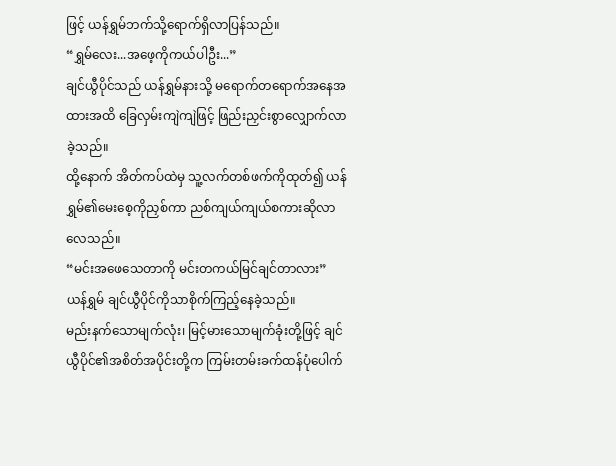ဖြင့် ယန်ရွှမ်ဘက်သို့ရောက်ရှိလာပြန်သည်။
“ရွှမ်လေး...အဖေ့ကိုကယ်ပါဦး...”
ချင်ယွီပိုင်သည် ယန်ရွှမ်နားသို့ မရောက်တရောက်အနေအထားအထိ ခြေလှမ်းကျဲကျဲဖြင့် ဖြည်းညှင်းစွာလျှောက်လာခဲ့သည်။
ထို့နောက် အိတ်ကပ်ထဲမှ သူ့လက်တစ်ဖက်ကိုထုတ်၍ ယန်ရွှမ်၏မေးစေ့ကိုညှစ်ကာ ညစ်ကျယ်ကျယ်စကားဆိုလာလေသည်။
“မင်းအဖေသေတာကို မင်းတကယ်မြင်ချင်တာလား”
ယန်ရွှမ် ချင်ယွီပိုင်ကိုသာစိုက်ကြည့်နေခဲ့သည်။
မည်းနက်သောမျက်လုံး၊ မြင့်မားသောမျက်ခုံးတို့ဖြင့် ချင်ယွီပိုင်၏အစိတ်အပိုင်းတို့က ကြမ်းတမ်းခက်ထန်ပုံပေါက်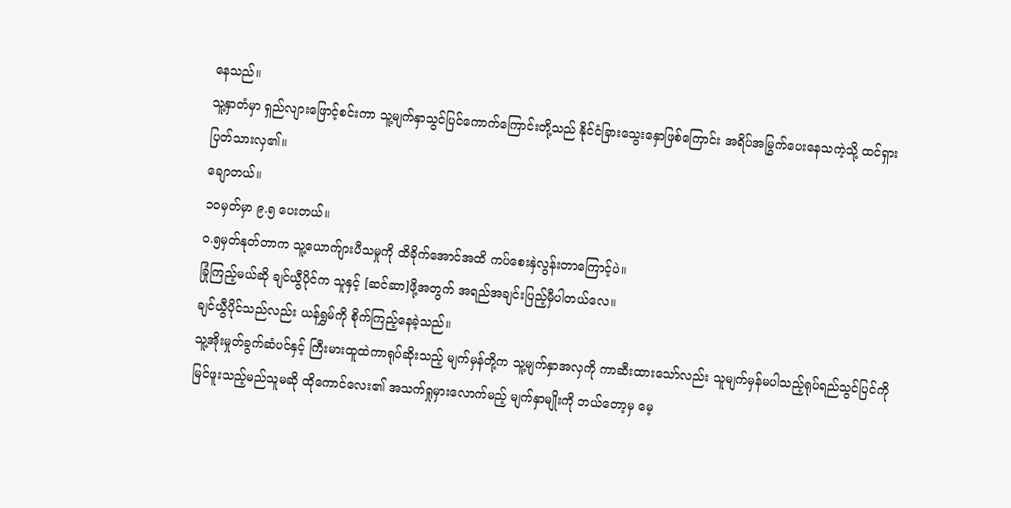နေသည်။
သူ့နှာတံမှာ ရှည်လျားဖြောင့်စင်းကာ သူ့မျက်နှာသွင်ပြင်ကောက်ကြောင်းတို့သည် နိုင်ငံခြားသွေးနှောဖြစ်ကြောင်း အရိပ်အမြွက်ပေးနေသကဲ့သို့ ထင်ရှားပြတ်သားလှ၏။
ချောတယ်။
၁၀မှတ်မှာ ၉.၅ ပေးတယ်။
၀.၅မှတ်နုတ်တာက သူ့ယောက်ျားပီသမှုကို ထိခိုက်အောင်အထိ ကပ်စေးနှဲလွန်းတာကြောင့်ပဲ။
ခြုံကြည့်မယ်ဆို ချင်ယွီပိုင်က သူနှင့် [ဆင်ဆာ]ဖို့အတွက် အရည်အချင်းပြည့်မှီပါတယ်လေ။
ချင်ယွီပိုင်သည်လည်း ယန်ရွှမ်ကို စိုက်ကြည့်နေခဲ့သည်။
သူ့အိုးမှုတ်ခွက်ဆံပင်နှင့် ကြီးမားထူထဲကာရုပ်ဆိုးသည့် မျက်မှန်တို့က သူ့မျက်နှာအလှကို ကာဆီးထားသော်လည်း သူမျက်မှန်မပါသည့်ရုပ်ရည်သွင်ပြင်ကို မြင်ဖူးသည့်မည်သူမဆို ထိုကောင်လေး၏ အသက်ရှုမှားလောက်မည့် မျက်နှာမျိုးကို ဘယ်တော့မှ မေ့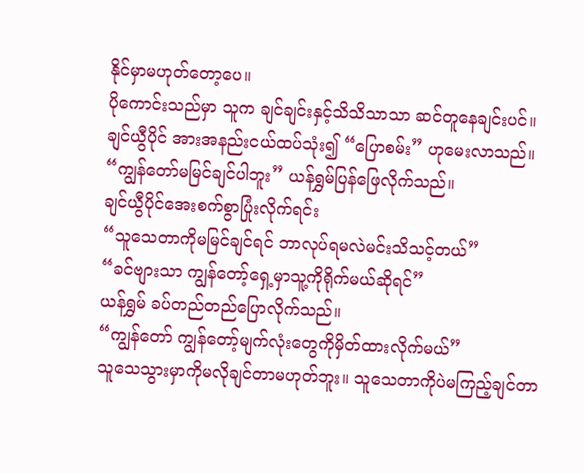နိုင်မှာမဟုတ်တော့ပေ။
ပိုကောင်းသည်မှာ သူက ချင်ချင်းနှင့်သိသိသာသာ ဆင်တူနေချင်းပင်။
ချင်ယွီပိုင် အားအနည်းငယ်ထပ်သုံး၍ “ပြောစမ်း” ဟုမေးလာသည်။
“ကျွန်တော်မမြင်ချင်ပါဘူး” ယန်ရွှမ်ပြန်ဖြေလိုက်သည်။
ချင်ယွီပိုင်အေးစက်စွာပြုံးလိုက်ရင်း
“သူသေတာကိုမမြင်ချင်ရင် ဘာလုပ်ရမလဲမင်းသိသင့်တယ်”
“ခင်ဗျားသာ ကျွန်တော့်ရှေ့မှာသူ့ကိုရိုက်မယ်ဆိုရင်”
ယန်ရွှမ် ခပ်တည်တည်ပြောလိုက်သည်။
“ကျွန်တော် ကျွန်တော့်မျက်လုံးတွေကိုမှိတ်ထားလိုက်မယ်”
သူသေသွားမှာကိုမလိုချင်တာမဟုတ်ဘူး။ သူသေတာကိုပဲမကြည့်ချင်တာ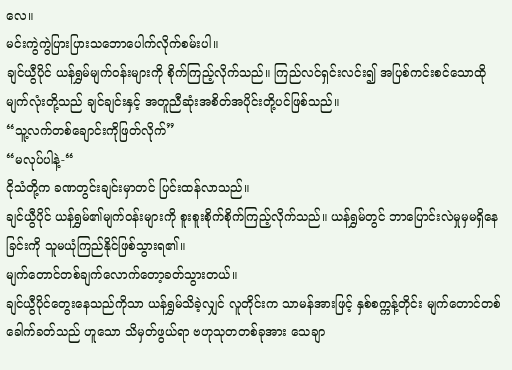လေ။
မင်းကွဲကွဲပြားပြားသဘောပေါက်လိုက်စမ်းပါ။
ချင်ယွီပိုင် ယန်ရွှမ်မျက်ဝန်းများကို စိုက်ကြည့်လိုက်သည်။ ကြည်လင်ရှင်းလင်း၍ အပြစ်ကင်းစင်သောထိုမျက်လုံးတို့သည် ချင်ချင်းနှင့် အတူညီဆုံးအစိတ်အပိုင်းတို့ပင်ဖြစ်သည်။
“သူ့လက်တစ်ချောင်းကိုဖြတ်လိုက်”
“မလုပ်ပါနဲ့-“
ငိုသံတို့က ခဏတွင်းချင်းမှာတင် ပြင်းထန်လာသည်။
ချင်ယွီပိုင် ယန်ရွှမ်၏မျက်ဝန်းများကို စူးစူးစိုက်စိုက်ကြည့်လိုက်သည်။ ယန်ရွှမ်တွင် ဘာပြောင်းလဲမှုမှမရှိနေခြင်းကို သူမယုံကြည်နိုင်ဖြစ်သွားရ၏။
မျက်တောင်တစ်ချက်လောက်တော့ခတ်သွားတယ်။
ချင်ယွီပိုင်တွေးနေသည်ကိုသာ ယန်ရွှမ်သိခဲ့လျှင် လူတိုင်းက သာမန်အားဖြင့် နှစ်စက္ကန့်တိုင်း မျက်တောင်တစ်ခေါက်ခတ်သည် ဟူသော သိမှတ်ဖွယ်ရာ ဗဟုသုတတစ်ခုအား သေချာ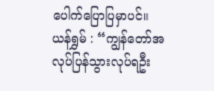ပေါက်ပြောပြမှာပင်။
ယန်ရွှမ် : “ကျွန်တော်အလုပ်ပြန်သွားလုပ်ရဦး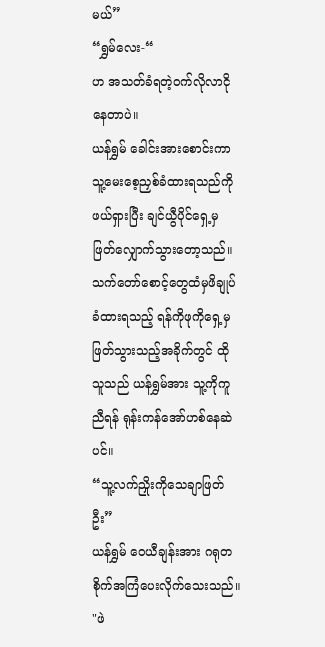မယ်”
“ရွှမ်လေး-“
ဟ အသတ်ခံရတဲ့ဝက်လိုလာငိုနေတာပဲ။
ယန်ရွှမ် ခေါင်းအားစောင်းကာ သူ့မေးစေ့ညှစ်ခံထားရသည်ကိုဖယ်ရှားပြီး ချင်ယွီပိုင်ရှေ့မှ ဖြတ်လျှောက်သွားတော့သည်။
သက်တော်စောင့်တွေထံမှဖိချုပ်ခံထားရသည့် ရန်ကိုဖုကိုရှေ့မှဖြတ်သွားသည့်အခိုက်တွင် ထိုသူသည် ယန်ရွှမ်အား သူ့ကိုကူညီရန် ရုန်းကန်အော်ဟစ်နေဆဲပင်။
“သူ့လက်ညှိုးကိုသေချာဖြတ်ဦး”
ယန်ရွှမ် ဝေယီချန်းအား ဂရုတစိုက်အကြံပေးလိုက်သေးသည်။
"ဖဲ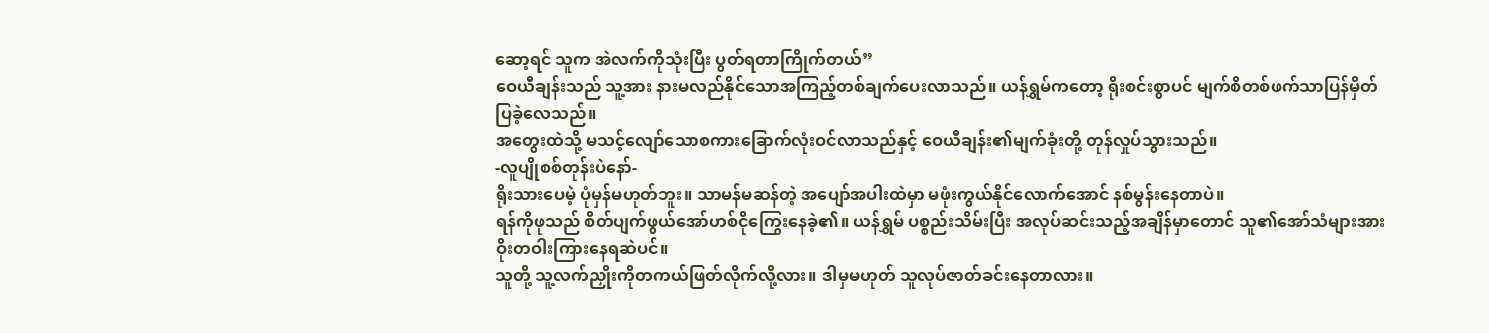ဆော့ရင် သူက အဲလက်ကိုသုံးပြီး ပွတ်ရတာကြိုက်တယ်”
ဝေယီချန်းသည် သူ့အား နားမလည်နိုင်သောအကြည့်တစ်ချက်ပေးလာသည်။ ယန်ရွှမ်ကတော့ ရိုးစင်းစွာပင် မျက်စိတစ်ဖက်သာပြန်မှိတ်ပြခဲ့လေသည်။
အတွေးထဲသို့ မသင့်လျော်သောစကားခြောက်လုံးဝင်လာသည်နှင့် ဝေယီချန်း၏မျက်ခုံးတို့ တုန်လှုပ်သွားသည်။
-လူပျိုစစ်တုန်းပဲနော်-
ရိုးသားပေမဲ့ ပုံမှန်မဟုတ်ဘူး။ သာမန်မဆန်တဲ့ အပျော်အပါးထဲမှာ မဖုံးကွယ်နိုင်လောက်အောင် နစ်မွန်းနေတာပဲ။
ရန်ကိုဖုသည် စိတ်ပျက်ဖွယ်အော်ဟစ်ငိုကြွေးနေခဲ့၏။ ယန်ရွှမ် ပစ္စည်းသိမ်းပြီး အလုပ်ဆင်းသည့်အချိန်မှာတောင် သူ၏အော်သံများအား ဝိုးတဝါးကြားနေရဆဲပင်။
သူတို့ သူ့လက်ညှိုးကိုတကယ်ဖြတ်လိုက်လို့လား။ ဒါမှမဟုတ် သူလုပ်ဇာတ်ခင်းနေတာလား။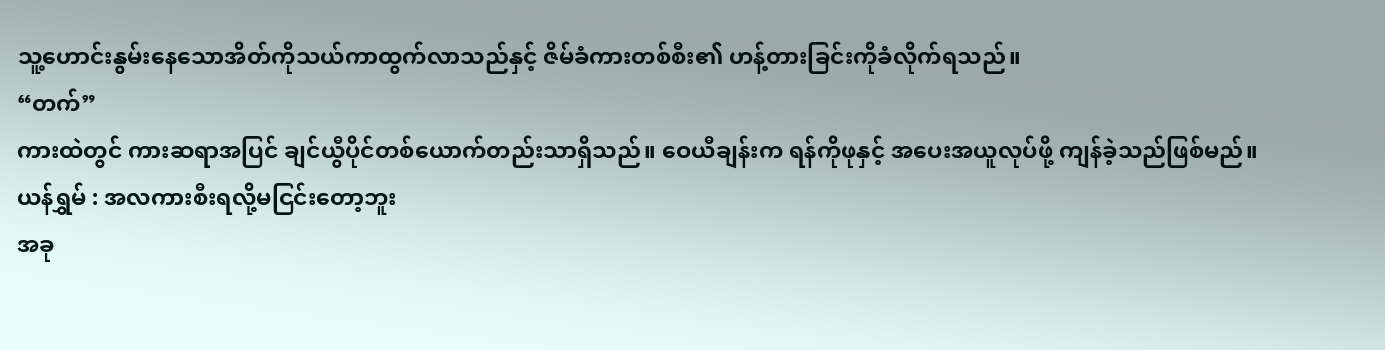သူ့ဟောင်းနွမ်းနေသောအိတ်ကိုသယ်ကာထွက်လာသည်နှင့် ဇိမ်ခံကားတစ်စီး၏ ဟန့်တားခြင်းကိုခံလိုက်ရသည်။
“တက်”
ကားထဲတွင် ကားဆရာအပြင် ချင်ယွီပိုင်တစ်ယောက်တည်းသာရှိသည်။ ဝေယီချန်းက ရန်ကိုဖုနှင့် အပေးအယူလုပ်ဖို့ ကျန်ခဲ့သည်ဖြစ်မည်။
ယန်ရွှမ် : အလကားစီးရလို့မငြင်းတော့ဘူး
အခု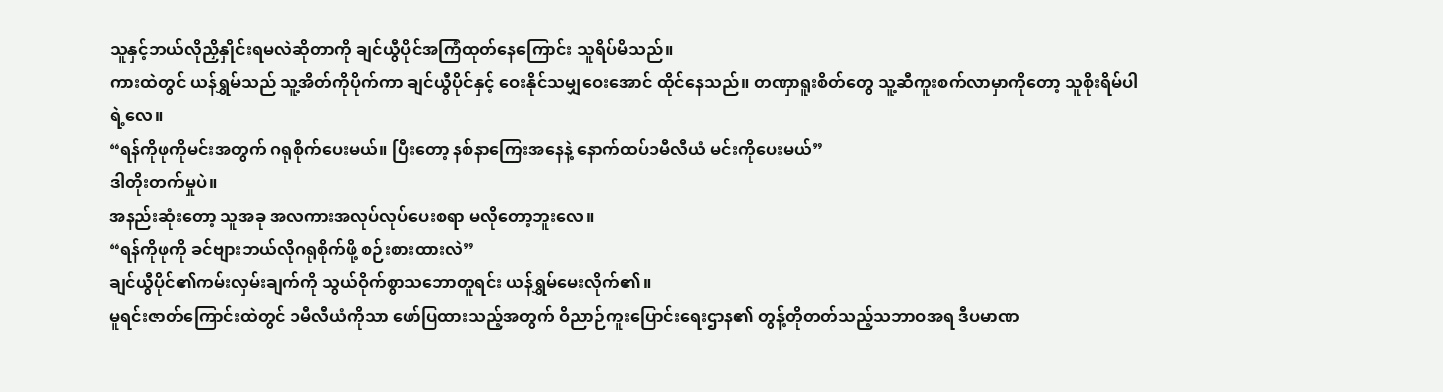သူနှင့်ဘယ်လိုညှိနှိုင်းရမလဲဆိုတာကို ချင်ယွီပိုင်အကြံထုတ်နေကြောင်း သူရိပ်မိသည်။
ကားထဲတွင် ယန်ရွှမ်သည် သူ့အိတ်ကိုပိုက်ကာ ချင်ယွီပိုင်နှင့် ဝေးနိုင်သမျှဝေးအောင် ထိုင်နေသည်။ တဏှာရူးစိတ်တွေ သူ့ဆီကူးစက်လာမှာကိုတော့ သူစိုးရိမ်ပါရဲ့လေ။
“ရန်ကိုဖုကိုမင်းအတွက် ဂရုစိုက်ပေးမယ်။ ပြီးတော့ နစ်နာကြေးအနေနဲ့ နောက်ထပ်၁မီလီယံ မင်းကိုပေးမယ်”
ဒါတိုးတက်မှုပဲ။
အနည်းဆုံးတော့ သူအခု အလကားအလုပ်လုပ်ပေးစရာ မလိုတော့ဘူးလေ။
“ရန်ကိုဖုကို ခင်ဗျားဘယ်လိုဂရုစိုက်ဖို့ စဉ်းစားထားလဲ”
ချင်ယွီပိုင်၏ကမ်းလှမ်းချက်ကို သွယ်ဝိုက်စွာသဘောတူရင်း ယန်ရွှမ်မေးလိုက်၏။
မူရင်းဇာတ်ကြောင်းထဲတွင် ၁မီလီယံကိုသာ ဖော်ပြထားသည့်အတွက် ဝိညာဉ်ကူးပြောင်းရေးဌာန၏ တွန့်တိုတတ်သည့်သဘာဝအရ ဒီပမာဏ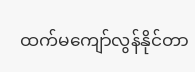ထက်မကျော်လွန်နိုင်တာ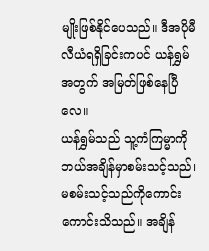မျိုးဖြစ်နိုင်ပေသည်။ ဒီအပိုမီလီယံရရှိခြင်းကပင် ယန်ရွှမ်အတွက် အမြတ်ဖြစ်နေပြီလေ။
ယန်ရွှမ်သည် သူ့ကံကြမ္မာကို ဘယ်အချိန်မှာစမ်းသင့်သည်၊ မစမ်းသင့်သည်ကိုကောင်းကောင်းသိသည်။ အချိန်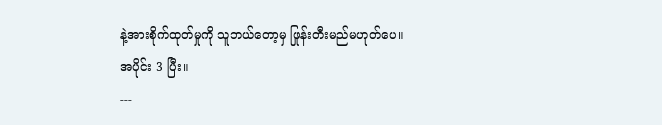နဲ့အားစိုက်ထုတ်မှုကို သူဘယ်တော့မှ ဖြုန်းတီးမည်မဟုတ်ပေ။
အပိုင်း 3 ပြီး။
---